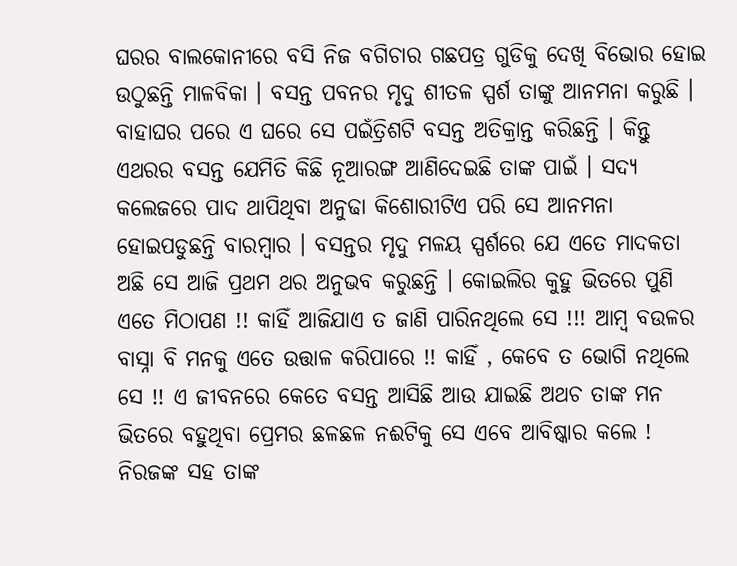ଘରର ବାଲକୋନୀରେ ବସି ନିଜ ବଗିଚାର ଗଛପତ୍ର ଗୁଡିକୁ ଦେଖି ବିଭୋର ହୋଇ ଉଠୁଛନ୍ତି ମାଳବିକା । ବସନ୍ତ ପବନର ମୃଦୁ ଶୀତଳ ସ୍ପର୍ଶ ତାଙ୍କୁ ଆନମନା କରୁଛି । ବାହାଘର ପରେ ଏ ଘରେ ସେ ପଇଁତ୍ରିଶଟି ବସନ୍ତ ଅତିକ୍ରାନ୍ତ କରିଛନ୍ତି । କିନ୍ତୁ ଏଥରର ବସନ୍ତ ଯେମିତି କିଛି ନୂଆରଙ୍ଗ ଆଣିଦେଇଛି ତାଙ୍କ ପାଇଁ । ସଦ୍ୟ କଲେଜରେ ପାଦ ଥାପିଥିବା ଅନୁଢା କିଶୋରୀଟିଏ ପରି ସେ ଆନମନା ହୋଇପଡୁଛନ୍ତି ବାରମ୍ବାର । ବସନ୍ତର ମୃଦୁ ମଳୟ ସ୍ପର୍ଶରେ ଯେ ଏତେ ମାଦକତା ଅଛି ସେ ଆଜି ପ୍ରଥମ ଥର ଅନୁଭବ କରୁଛନ୍ତି । କୋଇଲିର କୁହୁ ଭିତରେ ପୁଣି ଏତେ ମିଠାପଣ !! କାହିଁ ଆଜିଯାଏ ତ ଜାଣି ପାରିନଥିଲେ ସେ !!! ଆମ୍ବ ବଉଳର ବାସ୍ନା ବି ମନକୁ ଏତେ ଉତ୍ତାଳ କରିପାରେ !! କାହିଁ , କେବେ ତ ଭୋଗି ନଥିଲେ ସେ !! ଏ ଜୀବନରେ କେତେ ବସନ୍ତ ଆସିଛି ଆଉ ଯାଇଛି ଅଥଚ ତାଙ୍କ ମନ ଭିତରେ ବହୁଥିବା ପ୍ରେମର ଛଳଛଳ ନଈଟିକୁ ସେ ଏବେ ଆବିଷ୍କାର କଲେ ! ନିରଜଙ୍କ ସହ ତାଙ୍କ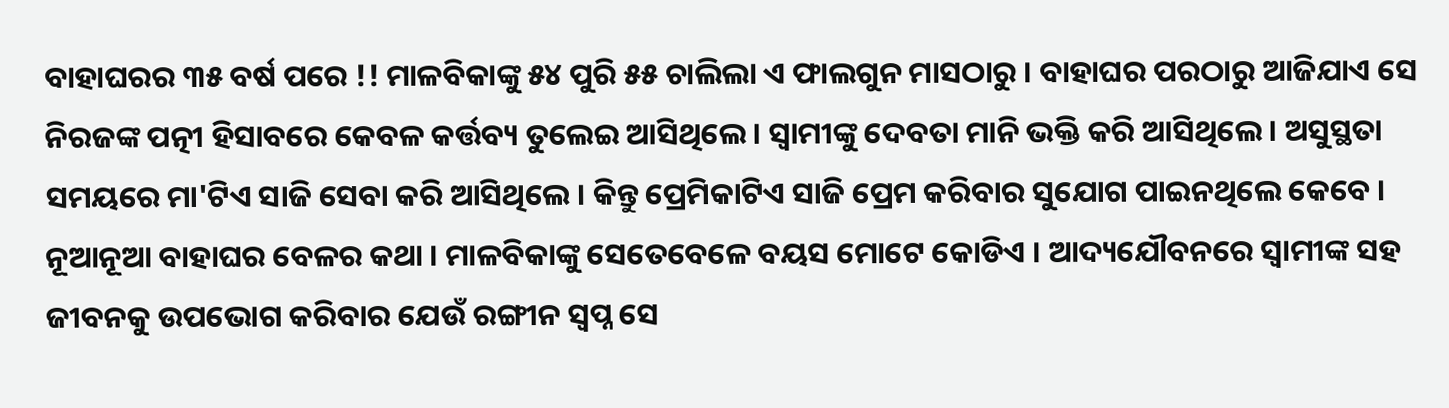ବାହାଘରର ୩୫ ବର୍ଷ ପରେ !! ମାଳବିକାଙ୍କୁ ୫୪ ପୁରି ୫୫ ଚାଲିଲା ଏ ଫାଲଗୁନ ମାସଠାରୁ । ବାହାଘର ପରଠାରୁ ଆଜିଯାଏ ସେ ନିରଜଙ୍କ ପତ୍ନୀ ହିସାବରେ କେବଳ କର୍ତ୍ତବ୍ୟ ତୁଲେଇ ଆସିଥିଲେ । ସ୍ୱାମୀଙ୍କୁ ଦେବତା ମାନି ଭକ୍ତି କରି ଆସିଥିଲେ । ଅସୁସ୍ଥତା ସମୟରେ ମା'ଟିଏ ସାଜି ସେବା କରି ଆସିଥିଲେ । କିନ୍ତୁ ପ୍ରେମିକାଟିଏ ସାଜି ପ୍ରେମ କରିବାର ସୁଯୋଗ ପାଇନଥିଲେ କେବେ । ନୂଆନୂଆ ବାହାଘର ବେଳର କଥା । ମାଳବିକାଙ୍କୁ ସେତେବେଳେ ବୟସ ମୋଟେ କୋଡିଏ । ଆଦ୍ୟଯୌବନରେ ସ୍ୱାମୀଙ୍କ ସହ ଜୀବନକୁ ଉପଭୋଗ କରିବାର ଯେଉଁ ରଙ୍ଗୀନ ସ୍ୱପ୍ନ ସେ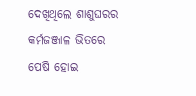ଦେଖିଥିଲେ ଶାଶୁଘରର କର୍ମଜଞ୍ଜାଳ ଭିତରେ ପେଷି ହୋଇ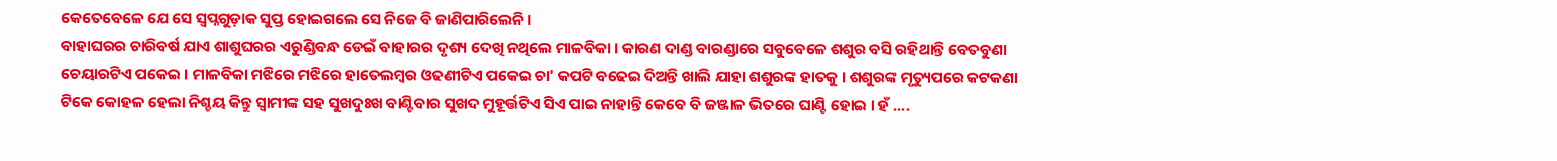କେତେବେଳେ ଯେ ସେ ସ୍ବପ୍ନଗୁଡ଼ାକ ସୁପ୍ତ ହୋଇଗଲେ ସେ ନିଜେ ବି ଜାଣିପାରିଲେନି ।
ବାହାଘରର ଚାରିବର୍ଷ ଯାଏ ଶାଶୁଘରର ଏରୁଣ୍ଡିବନ୍ଧ ଡେଇଁ ବାହାରର ଦୃଶ୍ୟ ଦେଖି ନଥିଲେ ମାଳବିକା । କାରଣ ଦାଣ୍ଡ ବାରଣ୍ଡାରେ ସବୁବେଳେ ଶଶୁର ବସି ରହିଥାନ୍ତି ବେତବୁଣା ଚେୟାରଟିଏ ପକେଇ । ମାଳବିକା ମଝିରେ ମଝିରେ ହାତେଲମ୍ବର ଓଢଣୀଟିଏ ପକେଇ ଚା' କପଟି ବଢେଇ ଦିଅନ୍ତି ଖାଲି ଯାହା ଶଶୁରଙ୍କ ହାତକୁ । ଶଶୁରଙ୍କ ମୃତ୍ୟୁପରେ କଟକଣା ଟିକେ କୋହଳ ହେଲା ନିଶ୍ଚୟ କିନ୍ତୁ ସ୍ୱାମୀଙ୍କ ସହ ସୁଖଦୁଃଖ ବାଣ୍ଟିବାର ସୁଖଦ ମୁହୂର୍ତ୍ତଟିଏ ସିଏ ପାଇ ନାହାନ୍ତି କେବେ ବି ଜଞ୍ଜାଳ ଭିତରେ ଘାଣ୍ଟି ହୋଇ । ହଁ ....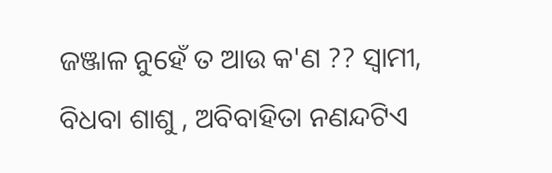ଜଞ୍ଜାଳ ନୁହେଁ ତ ଆଉ କ'ଣ ?? ସ୍ୱାମୀ, ବିଧବା ଶାଶୁ , ଅବିବାହିତା ନଣନ୍ଦଟିଏ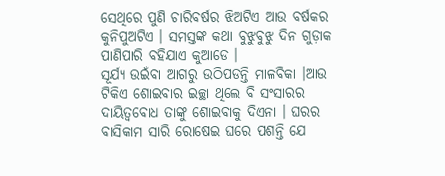ସେଥିରେ ପୁଣି ଚାରିବର୍ଷର ଝିଅଟିଏ ଆଉ ବର୍ଷକର କୁନିପୁଅଟିଏ । ସମସ୍ତଙ୍କ କଥା ବୁଝୁବୁଝୁ ଦିନ ଗୁଡ଼ାକ ପାଣିପାରି ବହିଯାଏ କୁଆଡେ ।
ସୂର୍ଯ୍ୟ ଉଇଁବା ଆଗରୁ ଉଠିପଡନ୍ତି ମାଳବିକା ।ଆଉ ଟିକିଏ ଶୋଇବାର ଇଚ୍ଛା ଥିଲେ ବି ସଂସାରର ଦାୟିତ୍ୱବୋଧ ତାଙ୍କୁ ଶୋଇବାକୁ ଦିଏନା । ଘରର ବାସିକାମ ସାରି ରୋଷେଇ ଘରେ ପଶନ୍ତି ଯେ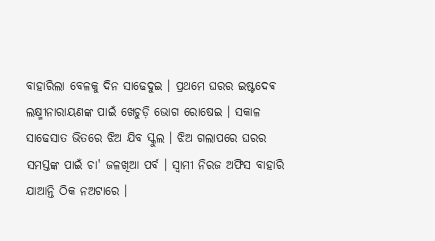ବାହାରିଲା ବେଳକୁ ଦିନ ସାଢେଦୁଇ । ପ୍ରଥମେ ଘରର ଇଷ୍ଟଦେଵ ଲକ୍ଷ୍ମୀନାରାୟଣଙ୍କ ପାଇଁ ଖେଚୁଡ଼ି ଭୋଗ ରୋଷେଇ । ସକାଳ ସାଢେସାତ ଭିତରେ ଝିଅ ଯିବ ସ୍କୁଲ । ଝିଅ ଗଲାପରେ ଘରର ସମସ୍ତଙ୍କ ପାଇଁ ଚା' ଜଳଖିଆ ପର୍ବ । ସ୍ୱାମୀ ନିରଜ ଅଫିସ ବାହାରି ଯାଆନ୍ତି ଠିକ ନଅଟାରେ ।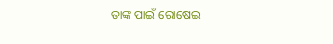ତାଙ୍କ ପାଇଁ ରୋଷେଇ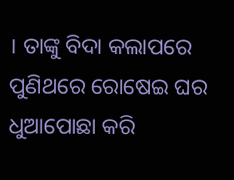। ତାଙ୍କୁ ବିଦା କଲାପରେ ପୁଣିଥରେ ରୋଷେଇ ଘର ଧୁଆପୋଛା କରି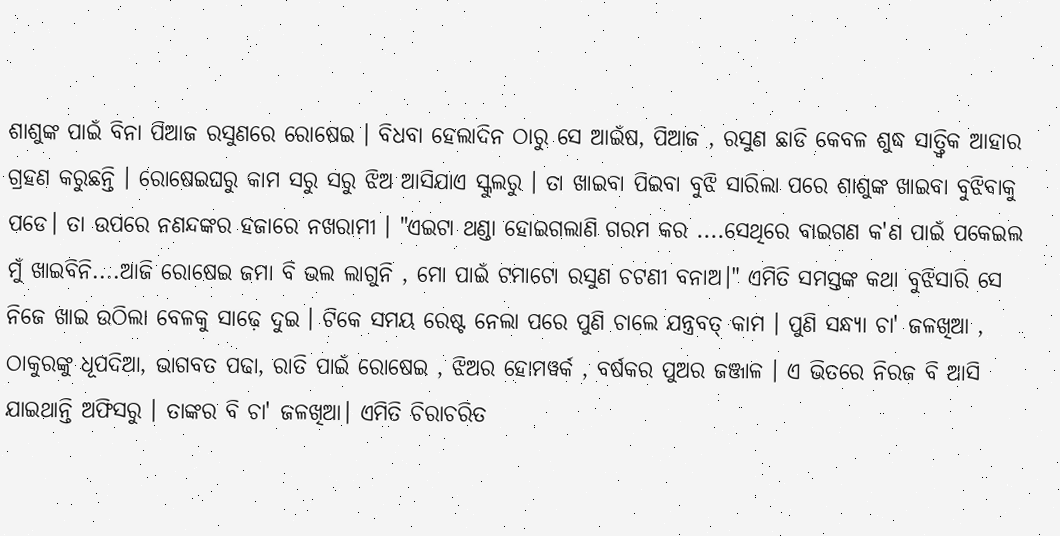ଶାଶୁଙ୍କ ପାଇଁ ବିନା ପିଆଜ ରସୁଣରେ ରୋଷେଇ । ବିଧବା ହେଲାଦିନ ଠାରୁ ସେ ଆଇଁଷ, ପିଆଜ , ରସୁଣ ଛାଡି କେବଳ ଶୁଦ୍ଧ ସାତ୍ତ୍ଵିକ ଆହାର ଗ୍ରହଣ କରୁଛନ୍ତି । ରୋଷେଇଘରୁ କାମ ସରୁ ସରୁ ଝିଅ ଆସିଯାଏ ସ୍କୁଲରୁ । ତା ଖାଇବା ପିଇବା ବୁଝି ସାରିଲା ପରେ ଶାଶୁଙ୍କ ଖାଇବା ବୁଝିବାକୁ ପଡେ। ତା ଉପରେ ନଣନ୍ଦଙ୍କର ହଜାରେ ନଖରାମୀ । "ଏଇଟା ଥଣ୍ଡା ହୋଇଗଲାଣି ଗରମ କର ....ସେଥିରେ ବାଇଗଣ କ'ଣ ପାଇଁ ପକେଇଲ ମୁଁ ଖାଇବିନି....ଆଜି ରୋଷେଇ ଜମା ବି ଭଲ ଲାଗୁନି , ମୋ ପାଇଁ ଟମାଟୋ ରସୁଣ ଚଟଣୀ ବନାଅ।" ଏମିତି ସମସ୍ତଙ୍କ କଥା ବୁଝିସାରି ସେ ନିଜେ ଖାଇ ଉଠିଲା ବେଳକୁ ସାଢ଼େ ଦୁଇ । ଟିକେ ସମୟ ରେଷ୍ଟ ନେଲା ପରେ ପୁଣି ଚାଲେ ଯନ୍ତ୍ରବତ୍ କାମ । ପୁଣି ସନ୍ଧ୍ୟା ଚା' ଜଳଖିଆ , ଠାକୁରଙ୍କୁ ଧୂପଦିଆ, ଭାଗବତ ପଢା, ରାତି ପାଇଁ ରୋଷେଇ , ଝିଅର ହୋମୱର୍କ , ବର୍ଷକର ପୁଅର ଜଞ୍ଜାଳ । ଏ ଭିତରେ ନିରଜ ବି ଆସି ଯାଇଥାନ୍ତି ଅଫିସରୁ । ତାଙ୍କର ବି ଚା' ଜଳଖିଆ। ଏମିତି ଚିରାଚରିତ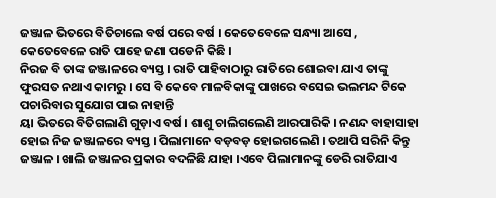ଜଞ୍ଜାଳ ଭିତରେ ବିତିଚାଲେ ବର୍ଷ ପରେ ବର୍ଷ । କେତେବେଳେ ସନ୍ଧ୍ୟା ଆସେ , କେତେବେଳେ ରାତି ପାହେ ଜଣା ପଡେନି କିଛି ।
ନିରଜ ବି ତାଙ୍କ ଜଞ୍ଜାଳରେ ବ୍ୟସ୍ତ । ରାତି ପାହିବାଠାରୁ ରାତିରେ ଶୋଇବା ଯାଏ ତାଙ୍କୁ ଫୁରସତ ନଥାଏ କାମରୁ । ସେ ବି କେବେ ମାଳବିକାଙ୍କୁ ପାଖରେ ବସେଇ ଭଲମନ୍ଦ ଟିକେ ପଚାରିବାର ସୁଯୋଗ ପାଇ ନାହାନ୍ତି
ୟା ଭିତରେ ବିତିଗଲାଣି ଗୁଡ଼ାଏ ବର୍ଷ । ଶାଶୁ ଚାଲିଗଲେଣି ଆରପାରିକି । ନଣନ୍ଦ ବାହାସାହା ହୋଇ ନିଜ ଜଞ୍ଜାଳରେ ବ୍ୟସ୍ତ । ପିଲାମାନେ ବଡ଼ବଡ଼ ହୋଇଗଲେଣି । ତଥାପି ସରିନି କିନ୍ତୁ ଜଞ୍ଜାଳ । ଖାଲି ଜଞ୍ଜାଳର ପ୍ରକାର ବଦଳିଛି ଯାହା ।ଏବେ ପିଲାମାନଙ୍କୁ ଡେରି ରାତିଯାଏ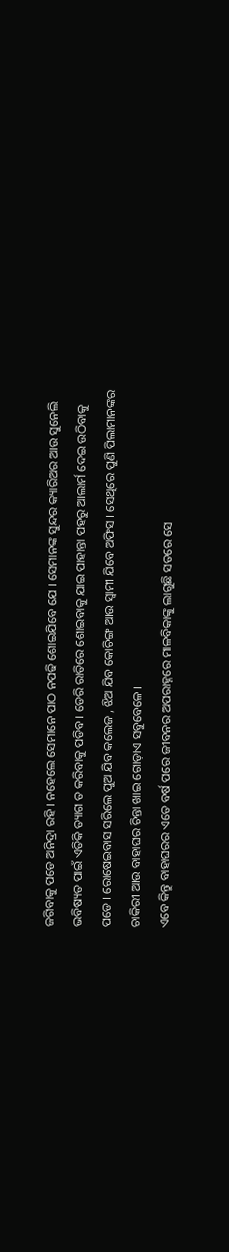ଜଗିବାକୁ ପଡେ ଅନିଦ୍ରା ରହି । ନହେଲେ ସେମାନେ ପାଠ ନପଢି ଶୋଇଯିବେ ଯେ । ସେମାନଙ୍କ ସୁନ୍ଦର କ୍ୟାରିଅର ଆଉ ସୁନେଲି ଭବିଷ୍ୟତ ପାଇଁ ଏତିକି ତ୍ୟାଗ ତ କରିବାକୁ ପଡିବ । ଡେରି ରାତିରେ ଶୋଇବାକୁ ଯାଇ ପାହାନ୍ତା ପହରୁ ଆଲାର୍ମ ଦେଇ ଉଠିବାକୁ ପଡେ । ରୋଷେଇବାସ ସରିଲେ ପୁଅ ଯିବ କଲେଜ , ଝିଅ ଯିବ କୋଚିଙ୍ଗ ଆଉ ସ୍ୱାମୀ ଯିବେ ଅଫିସ । ସେଥିରେ ପୁଣି ପିଲାମାନଙ୍କର ଚାକିରୀ ଆଉ ବାହାଘର ଚିନ୍ତା ଖାଇ ଗୋଡ଼ାଏ ସବୁବେଳେ ।
ଏବେ କିନ୍ତୁ ବାହାଘରର ଏତେ ବର୍ଷ ପରେ ଜୀବନର ଅପରାହ୍ନରେ ମାଳବିକାଙ୍କୁ ଲାଗୁଛି ସତରେ ସେ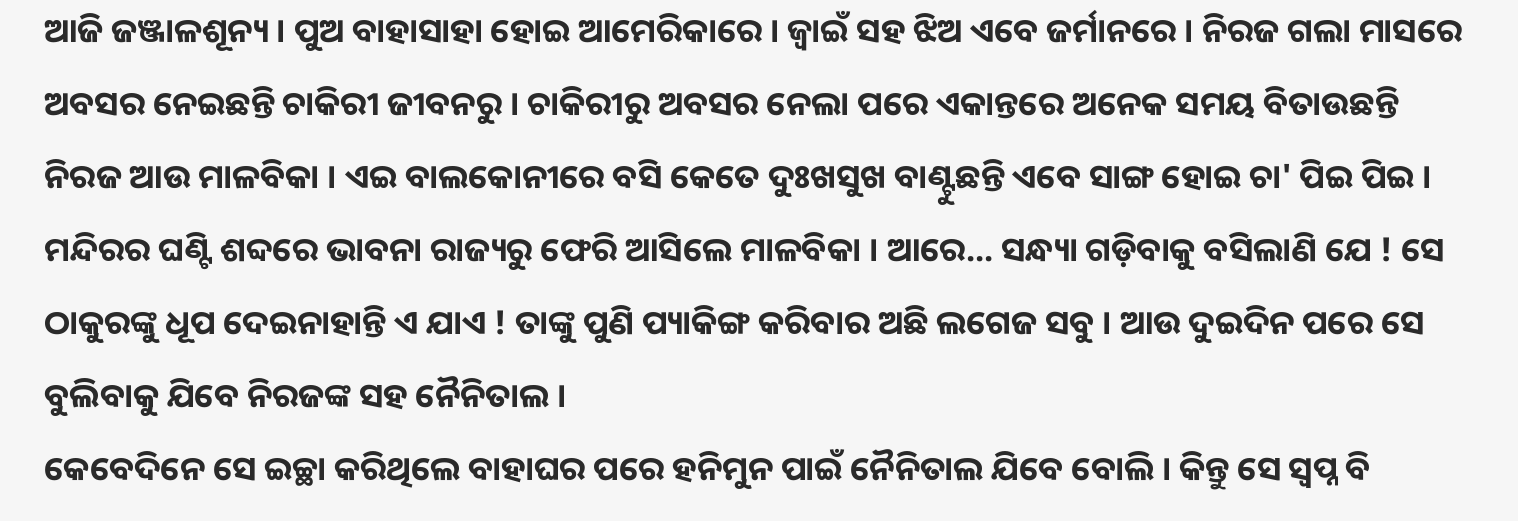ଆଜି ଜଞ୍ଜାଳଶୂନ୍ୟ । ପୁଅ ବାହାସାହା ହୋଇ ଆମେରିକାରେ । ଜ୍ବାଇଁ ସହ ଝିଅ ଏବେ ଜର୍ମାନରେ । ନିରଜ ଗଲା ମାସରେ ଅବସର ନେଇଛନ୍ତି ଚାକିରୀ ଜୀବନରୁ । ଚାକିରୀରୁ ଅବସର ନେଲା ପରେ ଏକାନ୍ତରେ ଅନେକ ସମୟ ବିତାଉଛନ୍ତି ନିରଜ ଆଉ ମାଳବିକା । ଏଇ ବାଲକୋନୀରେ ବସି କେତେ ଦୁଃଖସୁଖ ବାଣ୍ଟୁଛନ୍ତି ଏବେ ସାଙ୍ଗ ହୋଇ ଚା' ପିଇ ପିଇ ।
ମନ୍ଦିରର ଘଣ୍ଟି ଶବ୍ଦରେ ଭାବନା ରାଜ୍ୟରୁ ଫେରି ଆସିଲେ ମାଳବିକା । ଆରେ... ସନ୍ଧ୍ୟା ଗଡ଼ିବାକୁ ବସିଲାଣି ଯେ ! ସେ ଠାକୁରଙ୍କୁ ଧୂପ ଦେଇନାହାନ୍ତି ଏ ଯାଏ ! ତାଙ୍କୁ ପୁଣି ପ୍ୟାକିଙ୍ଗ କରିବାର ଅଛି ଲଗେଜ ସବୁ । ଆଉ ଦୁଇଦିନ ପରେ ସେ ବୁଲିବାକୁ ଯିବେ ନିରଜଙ୍କ ସହ ନୈନିତାଲ ।
କେବେଦିନେ ସେ ଇଚ୍ଛା କରିଥିଲେ ବାହାଘର ପରେ ହନିମୁନ ପାଇଁ ନୈନିତାଲ ଯିବେ ବୋଲି । କିନ୍ତୁ ସେ ସ୍ୱପ୍ନ ବି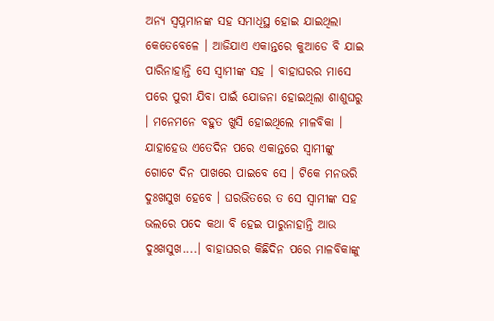ଅନ୍ୟ ସ୍ୱପ୍ନମାନଙ୍କ ସହ ସମାଧିସ୍ଥ ହୋଇ ଯାଇଥିଲା କେତେବେଳେ । ଆଜିଯାଏ ଏକାନ୍ତରେ କୁଆଡେ ବି ଯାଇ ପାରିନାହାନ୍ତି ସେ ସ୍ୱାମୀଙ୍କ ସହ । ବାହାଘରର ମାସେ ପରେ ପୁରୀ ଯିବା ପାଇଁ ଯୋଜନା ହୋଇଥିଲା ଶାଶୁଘରୁ । ମନେମନେ ବହୁତ ଖୁସି ହୋଇଥିଲେ ମାଳବିକା । ଯାହାହେଉ ଏତେଦିନ ପରେ ଏକାନ୍ତରେ ସ୍ୱାମୀଙ୍କୁ ଗୋଟେ ଦିନ ପାଖରେ ପାଇବେ ସେ । ଟିକେ ମନଭରି ଦୁଃଖସୁଖ ହେବେ । ଘରଭିତରେ ତ ସେ ସ୍ଵାମୀଙ୍କ ସହ ଭଲରେ ପଦେ କଥା ବି ହେଇ ପାରୁନାହାନ୍ତି ଆଉ ଦୁଃଖସୁଖ....। ବାହାଘରର କିଛିଦିନ ପରେ ମାଳବିକାଙ୍କୁ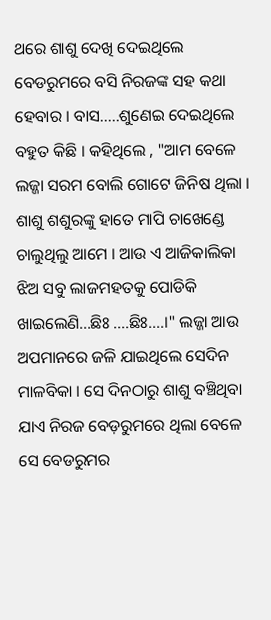ଥରେ ଶାଶୁ ଦେଖି ଦେଇଥିଲେ ବେଡରୁମରେ ବସି ନିରଜଙ୍କ ସହ କଥା ହେବାର । ବାସ.....ଶୁଣେଇ ଦେଇଥିଲେ ବହୁତ କିଛି । କହିଥିଲେ , "ଆମ ବେଳେ ଲଜ୍ଜା ସରମ ବୋଲି ଗୋଟେ ଜିନିଷ ଥିଲା । ଶାଶୁ ଶଶୁରଙ୍କୁ ହାତେ ମାପି ଚାଖେଣ୍ଡେ ଚାଲୁଥିଲୁ ଆମେ । ଆଉ ଏ ଆଜିକାଲିକା ଝିଅ ସବୁ ଲାଜମହତକୁ ପୋଡିକି ଖାଇଲେଣି...ଛିଃ ....ଛିଃ....।" ଲଜ୍ଜା ଆଉ ଅପମାନରେ ଜଳି ଯାଇଥିଲେ ସେଦିନ ମାଳବିକା । ସେ ଦିନଠାରୁ ଶାଶୁ ବଞ୍ଚିଥିବା ଯାଏ ନିରଜ ବେଡ଼ରୁମରେ ଥିଲା ବେଳେ ସେ ବେଡରୁମର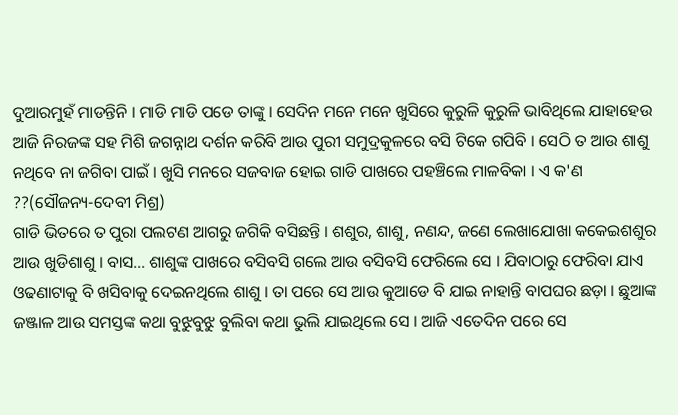ଦୁଆରମୁହଁ ମାଡନ୍ତିନି । ମାଡି ମାଡି ପଡେ ତାଙ୍କୁ । ସେଦିନ ମନେ ମନେ ଖୁସିରେ କୁରୁଳି କୁରୁଳି ଭାବିଥିଲେ ଯାହାହେଉ ଆଜି ନିରଜଙ୍କ ସହ ମିଶି ଜଗନ୍ନାଥ ଦର୍ଶନ କରିବି ଆଉ ପୁରୀ ସମୁଦ୍ରକୁଳରେ ବସି ଟିକେ ଗପିବି । ସେଠି ତ ଆଉ ଶାଶୁ ନଥିବେ ନା ଜଗିବା ପାଇଁ । ଖୁସି ମନରେ ସଜବାଜ ହୋଇ ଗାଡି ପାଖରେ ପହଞ୍ଚିଲେ ମାଳବିକା । ଏ କ'ଣ ??(ସୌଜନ୍ୟ-ଦେବୀ ମିଶ୍ର)
ଗାଡି ଭିତରେ ତ ପୁରା ପଲଟଣ ଆଗରୁ ଜଗିକି ବସିଛନ୍ତି । ଶଶୁର, ଶାଶୁ, ନଣନ୍ଦ, ଜଣେ ଲେଖାଯୋଖା କକେଇଶଶୁର ଆଉ ଖୁଡିଶାଶୁ । ବାସ… ଶାଶୁଙ୍କ ପାଖରେ ବସିବସି ଗଲେ ଆଉ ବସିବସି ଫେରିଲେ ସେ । ଯିବାଠାରୁ ଫେରିବା ଯାଏ ଓଢଣାଟାକୁ ବି ଖସିବାକୁ ଦେଇନଥିଲେ ଶାଶୁ । ତା ପରେ ସେ ଆଉ କୁଆଡେ ବି ଯାଇ ନାହାନ୍ତି ବାପଘର ଛଡ଼ା । ଛୁଆଙ୍କ ଜଞ୍ଜାଳ ଆଉ ସମସ୍ତଙ୍କ କଥା ବୁଝୁବୁଝୁ ବୁଲିବା କଥା ଭୁଲି ଯାଇଥିଲେ ସେ । ଆଜି ଏତେଦିନ ପରେ ସେ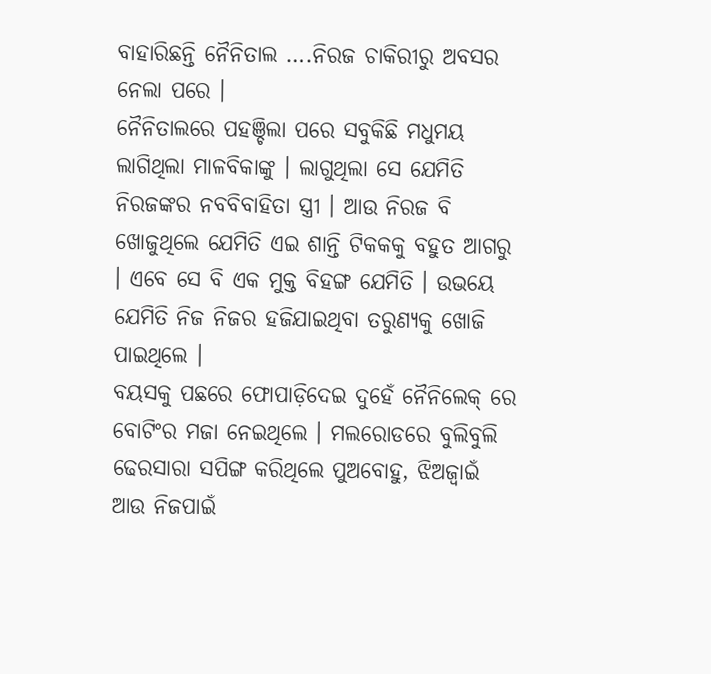ବାହାରିଛନ୍ତି ନୈନିତାଲ ….ନିରଜ ଚାକିରୀରୁ ଅବସର ନେଲା ପରେ ।
ନୈନିତାଲରେ ପହଞ୍ଚିଲା ପରେ ସବୁକିଛି ମଧୁମୟ ଲାଗିଥିଲା ମାଳବିକାଙ୍କୁ । ଲାଗୁଥିଲା ସେ ଯେମିତି ନିରଜଙ୍କର ନବବିବାହିତା ସ୍ତ୍ରୀ । ଆଉ ନିରଜ ବି ଖୋଜୁଥିଲେ ଯେମିତି ଏଇ ଶାନ୍ତି ଟିକକକୁ ବହୁତ ଆଗରୁ । ଏବେ ସେ ବି ଏକ ମୁକ୍ତ ବିହଙ୍ଗ ଯେମିତି । ଉଭୟେ ଯେମିତି ନିଜ ନିଜର ହଜିଯାଇଥିବା ତରୁଣ୍ୟକୁ ଖୋଜି ପାଇଥିଲେ ।
ବୟସକୁ ପଛରେ ଫୋପାଡ଼ିଦେଇ ଦୁହେଁ ନୈନିଲେକ୍ ରେ ବୋଟିଂର ମଜା ନେଇଥିଲେ । ମଲରୋଡରେ ବୁଲିବୁଲି ଢେରସାରା ସପିଙ୍ଗ କରିଥିଲେ ପୁଅବୋହୁ, ଝିଅଜ୍ବାଇଁ ଆଉ ନିଜପାଇଁ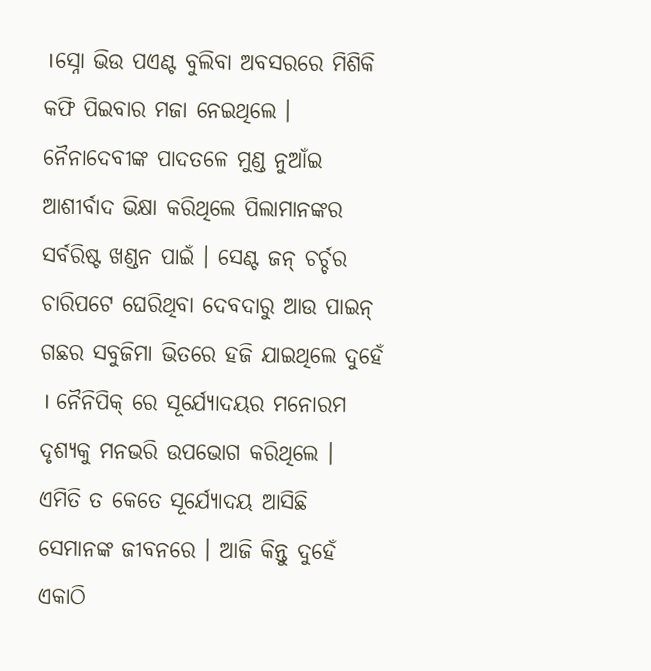।ସ୍ନୋ ଭିଉ ପଏଣ୍ଟ ବୁଲିବା ଅବସରରେ ମିଶିକି କଫି ପିଇବାର ମଜା ନେଇଥିଲେ । ନୈନାଦେବୀଙ୍କ ପାଦତଳେ ମୁଣ୍ଡ ନୁଆଁଇ ଆଶୀର୍ବାଦ ଭିକ୍ଷା କରିଥିଲେ ପିଲାମାନଙ୍କର ସର୍ବରିଷ୍ଟ ଖଣ୍ଡନ ପାଇଁ । ସେଣ୍ଟ ଜନ୍ ଚର୍ଚ୍ଚର ଚାରିପଟେ ଘେରିଥିବା ଦେବଦାରୁ ଆଉ ପାଇନ୍ ଗଛର ସବୁଜିମା ଭିତରେ ହଜି ଯାଇଥିଲେ ଦୁହେଁ । ନୈନିପିକ୍ ରେ ସୂର୍ଯ୍ୟୋଦୟର ମନୋରମ ଦୃଶ୍ୟକୁ ମନଭରି ଉପଭୋଗ କରିଥିଲେ । ଏମିତି ତ କେତେ ସୂର୍ଯ୍ୟୋଦୟ ଆସିଛି ସେମାନଙ୍କ ଜୀବନରେ । ଆଜି କିନ୍ତୁ ଦୁହେଁ ଏକାଠି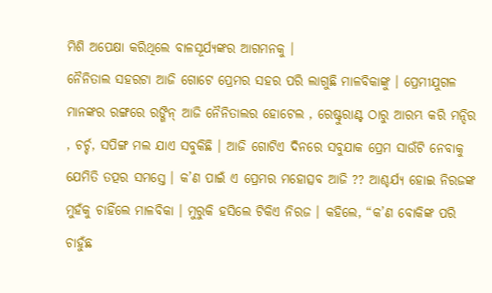ମିଶି ଅପେକ୍ଷା କରିଥିଲେ ବାଳସୂର୍ଯ୍ୟଙ୍କର ଆଗମନକୁ ।
ନୈନିତାଲ ସହରଟା ଆଜି ଗୋଟେ ପ୍ରେମର ସହର ପରି ଲାଗୁଛି ମାଳବିକାଙ୍କୁ । ପ୍ରେମୀଯୁଗଳ ମାନଙ୍କର ରଙ୍ଗରେ ରଙ୍ଗିନ୍ ଆଜି ନୈନିତାଲର ହୋଟେଲ , ରେଷ୍ଟୁରାଣ୍ଟ ଠାରୁ ଆରମ୍ଭ କରି ମନ୍ଦିର , ଚର୍ଚ୍ଚ, ସପିଙ୍ଗ ମଲ ଯାଏ ସବୁକିଛି । ଆଜି ଗୋଟିଏ ଦିନରେ ସବୁଯାକ ପ୍ରେମ ସାଉଁଟି ନେବାକୁ ଯେମିତି ତତ୍ପର ସମସ୍ତେ । କ’ଣ ପାଇଁ ଏ ପ୍ରେମର ମହୋତ୍ସବ ଆଜି ?? ଆଶ୍ଚର୍ଯ୍ୟ ହୋଇ ନିରଜଙ୍କ ମୁହଁକୁ ଚାହିଁଲେ ମାଳବିକା । ମୁରୁକି ହସିଲେ ଟିକିଏ ନିରଜ । କହିଲେ, “କ’ଣ ବୋକିଙ୍କ ପରି ଚାହୁଁଛ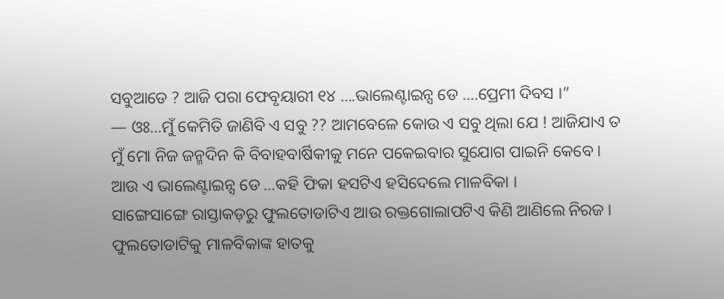ସବୁଆଡେ ? ଆଜି ପରା ଫେବୃୟାରୀ ୧୪ ….ଭାଲେଣ୍ଟାଇନ୍ସ ଡେ ….ପ୍ରେମୀ ଦିବସ ।”
— ଓଃ…ମୁଁ କେମିତି ଜାଣିବି ଏ ସବୁ ?? ଆମବେଳେ କୋଉ ଏ ସବୁ ଥିଲା ଯେ ! ଆଜିଯାଏ ତ ମୁଁ ମୋ ନିଜ ଜନ୍ମଦିନ କି ବିବାହବାର୍ଷିକୀକୁ ମନେ ପକେଇବାର ସୁଯୋଗ ପାଇନି କେବେ । ଆଉ ଏ ଭାଲେଣ୍ଟାଇନ୍ସ ଡେ …କହି ଫିକା ହସଟିଏ ହସିଦେଲେ ମାଳବିକା ।
ସାଙ୍ଗେସାଙ୍ଗେ ରାସ୍ତାକଡ଼ରୁ ଫୁଲତୋଡାଟିଏ ଆଉ ରକ୍ତଗୋଲାପଟିଏ କିଣି ଆଣିଲେ ନିରଜ । ଫୁଲତୋଡାଟିକୁ ମାଳବିକାଙ୍କ ହାତକୁ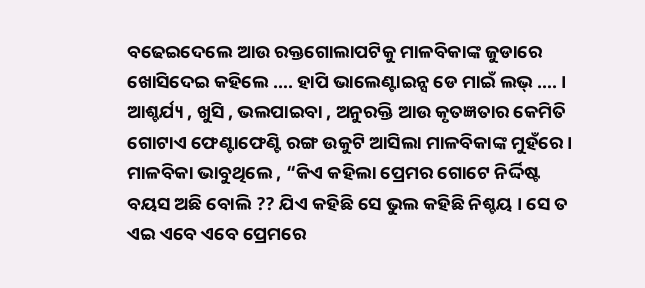ବଢେଇଦେଲେ ଆଉ ରକ୍ତଗୋଲାପଟିକୁ ମାଳବିକାଙ୍କ ଜୁଡାରେ ଖୋସିଦେଇ କହିଲେ …. ହାପି ଭାଲେଣ୍ଟାଇନ୍ସ ଡେ ମାଇଁ ଲଭ୍ …. । ଆଶ୍ଚର୍ଯ୍ୟ , ଖୁସି , ଭଲପାଇବା , ଅନୁରକ୍ତି ଆଉ କୃତଜ୍ଞତାର କେମିତି ଗୋଟାଏ ଫେଣ୍ଟାଫେଣ୍ଟି ରଙ୍ଗ ଉକୁଟି ଆସିଲା ମାଳବିକାଙ୍କ ମୁହଁରେ ।
ମାଳବିକା ଭାବୁଥିଲେ , “କିଏ କହିଲା ପ୍ରେମର ଗୋଟେ ନିର୍ଦ୍ଦିଷ୍ଟ ବୟସ ଅଛି ବୋଲି ?? ଯିଏ କହିଛି ସେ ଭୁଲ କହିଛି ନିଶ୍ଚୟ । ସେ ତ ଏଇ ଏବେ ଏବେ ପ୍ରେମରେ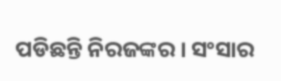ପଡିଛନ୍ତି ନିରଜଙ୍କର । ସଂସାର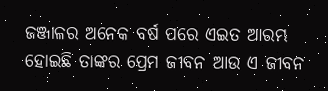ଜଞ୍ଜାଳର ଅନେକ ବର୍ଷ ପରେ ଏଇତ ଆରମ୍ଭ ହୋଇଛି ତାଙ୍କର ପ୍ରେମ ଜୀବନ ଆଉ ଏ ଜୀବନ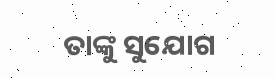ତାଙ୍କୁ ସୁଯୋଗ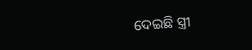ଦେଇଛି ସ୍ତ୍ରୀ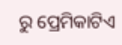ରୁ ପ୍ରେମିକାଟିଏ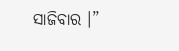ସାଜିବାର ।”